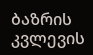ბაზრის კვლევის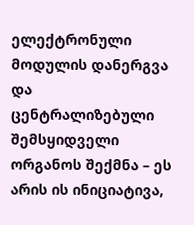ელექტრონული მოდულის დანერგვა და ცენტრალიზებული შემსყიდველი ორგანოს შექმნა – ეს არის ის ინიციატივა,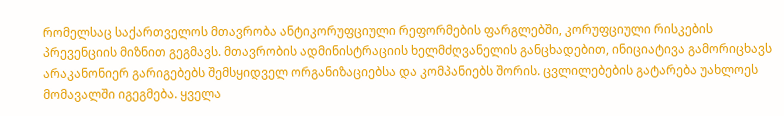რომელსაც საქართველოს მთავრობა ანტიკორუფციული რეფორმების ფარგლებში, კორუფციული რისკების პრევენციის მიზნით გეგმავს. მთავრობის ადმინისტრაციის ხელმძღვანელის განცხადებით, ინიციატივა გამორიცხავს არაკანონიერ გარიგებებს შემსყიდველ ორგანიზაციებსა და კომპანიებს შორის. ცვლილებების გატარება უახლოეს მომავალში იგეგმება. ყველა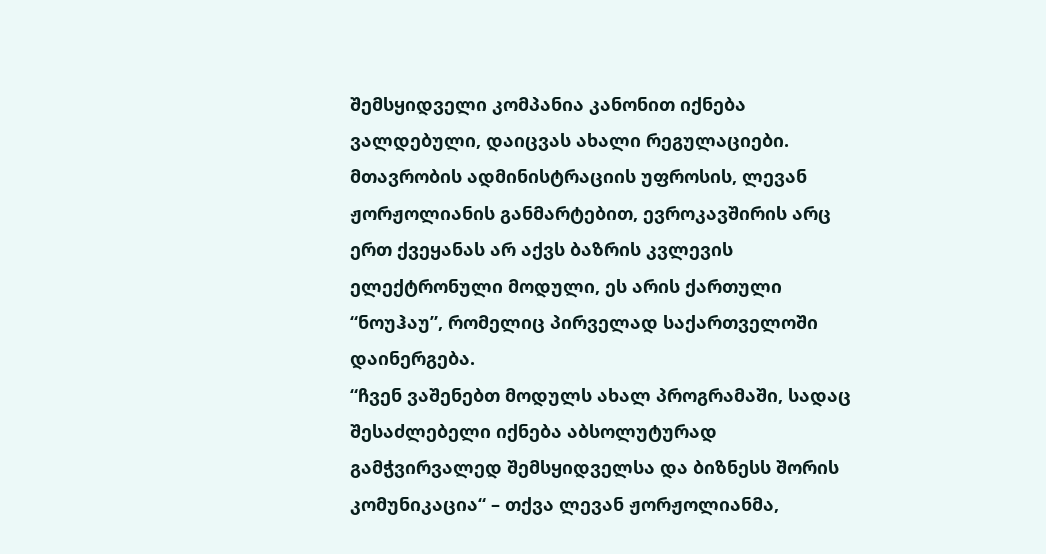შემსყიდველი კომპანია კანონით იქნება ვალდებული, დაიცვას ახალი რეგულაციები.
მთავრობის ადმინისტრაციის უფროსის, ლევან ჟორჟოლიანის განმარტებით, ევროკავშირის არც ერთ ქვეყანას არ აქვს ბაზრის კვლევის ელექტრონული მოდული, ეს არის ქართული “ნოუჰაუ”, რომელიც პირველად საქართველოში დაინერგება.
“ჩვენ ვაშენებთ მოდულს ახალ პროგრამაში, სადაც შესაძლებელი იქნება აბსოლუტურად გამჭვირვალედ შემსყიდველსა და ბიზნესს შორის კომუნიკაცია“ – თქვა ლევან ჟორჟოლიანმა,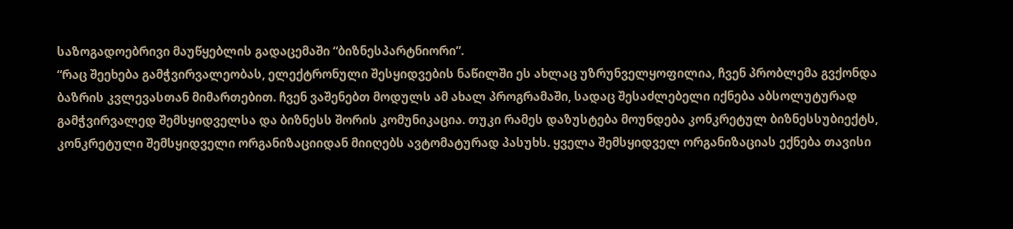საზოგადოებრივი მაუწყებლის გადაცემაში “ბიზნესპარტნიორი”.
“რაც შეეხება გამჭვირვალეობას, ელექტრონული შესყიდვების ნაწილში ეს ახლაც უზრუნველყოფილია, ჩვენ პრობლემა გვქონდა ბაზრის კვლევასთან მიმართებით. ჩვენ ვაშენებთ მოდულს ამ ახალ პროგრამაში, სადაც შესაძლებელი იქნება აბსოლუტურად გამჭვირვალედ შემსყიდველსა და ბიზნესს შორის კომუნიკაცია. თუკი რამეს დაზუსტება მოუნდება კონკრეტულ ბიზნესსუბიექტს, კონკრეტული შემსყიდველი ორგანიზაციიდან მიიღებს ავტომატურად პასუხს. ყველა შემსყიდველ ორგანიზაციას ექნება თავისი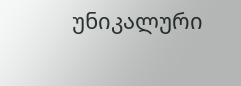უნიკალური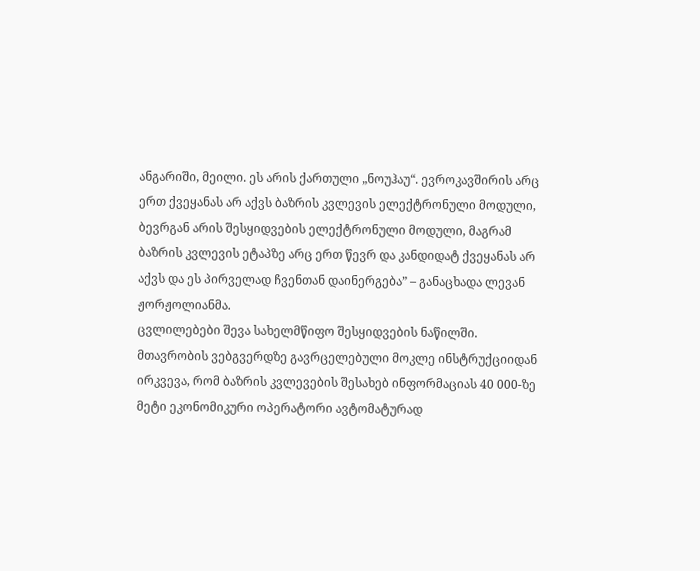ანგარიში, მეილი. ეს არის ქართული „ნოუჰაუ“. ევროკავშირის არც ერთ ქვეყანას არ აქვს ბაზრის კვლევის ელექტრონული მოდული, ბევრგან არის შესყიდვების ელექტრონული მოდული, მაგრამ ბაზრის კვლევის ეტაპზე არც ერთ წევრ და კანდიდატ ქვეყანას არ აქვს და ეს პირველად ჩვენთან დაინერგება” – განაცხადა ლევან ჟორჟოლიანმა.
ცვლილებები შევა სახელმწიფო შესყიდვების ნაწილში. მთავრობის ვებგვერდზე გავრცელებული მოკლე ინსტრუქციიდან ირკვევა, რომ ბაზრის კვლევების შესახებ ინფორმაციას 40 000-ზე მეტი ეკონომიკური ოპერატორი ავტომატურად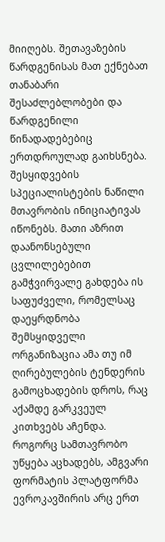მიიღებს. შეთავაზების წარდგენისას მათ ექნებათ თანაბარი შესაძლებლობები და წარდგენილი წინადადებებიც ერთდროულად გაიხსნება. შესყიდვების სპეციალისტების ნაწილი მთავრობის ინიციატივას იწონებს. მათი აზრით დაანონსებული ცვლილებებით გამჭვირვალე გახდება ის საფუძველი, რომელსაც დაეყრდნობა შემსყიდველი ორგანიზაცია ამა თუ იმ ღირებულების ტენდერის გამოცხადების დროს, რაც აქამდე გარკვეულ კითხვებს აჩენდა.
როგორც სამთავრობო უწყება აცხადებს, ამგვარი ფორმატის პლატფორმა ევროკავშირის არც ერთ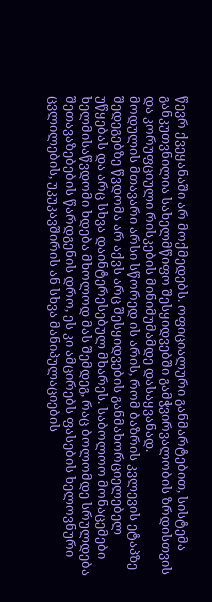წევრ ქვეყანაში არ მოქმედებს. ოფიციალური განმარტებით, სისტემა განკუთვნილია სახელმწიფო შესყიდვებში გამჭვირვალობის ზრდისთვის და კორუფციული რისკების მინიმუმამდე დასაყვანად.
მოდულის მთავარი არსი სწორედ ის არის, რომ ბაზრის კვლევის ეტაპზე შედეგებზე წვდომა არ აქვს არც შესყიდვების განმახორციელებელ უწყებას და არც სხვა დაინტერესებულ მხარეს. საბოლოო მონაცემები ხელმისაწვდომი ხდება მხოლოდ მას შემდეგ, რაც ბოლომდე სრულდება შეთავაზებების წარდგენის დრო, ეს კი ამცირებს ფასების ხელოვნური ცვლილების, უკუკავშირის ან სხვა მანიპულაციების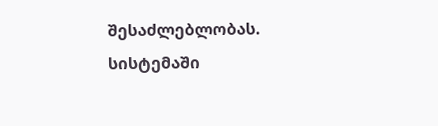შესაძლებლობას.
სისტემაში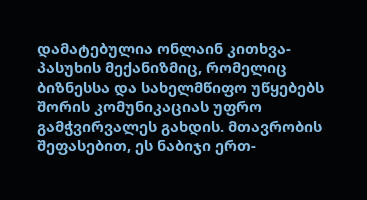დამატებულია ონლაინ კითხვა-პასუხის მექანიზმიც, რომელიც ბიზნესსა და სახელმწიფო უწყებებს შორის კომუნიკაციას უფრო გამჭვირვალეს გახდის. მთავრობის შეფასებით, ეს ნაბიჯი ერთ-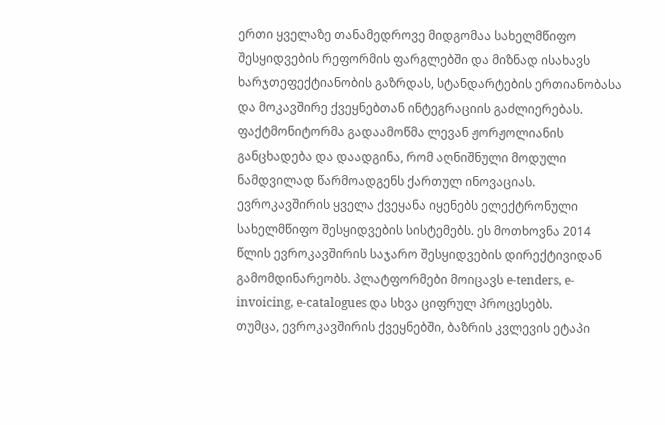ერთი ყველაზე თანამედროვე მიდგომაა სახელმწიფო შესყიდვების რეფორმის ფარგლებში და მიზნად ისახავს ხარჯთეფექტიანობის გაზრდას, სტანდარტების ერთიანობასა და მოკავშირე ქვეყნებთან ინტეგრაციის გაძლიერებას.
ფაქტმონიტორმა გადაამოწმა ლევან ჟორჟოლიანის განცხადება და დაადგინა, რომ აღნიშნული მოდული ნამდვილად წარმოადგენს ქართულ ინოვაციას. ევროკავშირის ყველა ქვეყანა იყენებს ელექტრონული სახელმწიფო შესყიდვების სისტემებს. ეს მოთხოვნა 2014 წლის ევროკავშირის საჯარო შესყიდვების დირექტივიდან გამომდინარეობს. პლატფორმები მოიცავს e-tenders, e-invoicing, e-catalogues და სხვა ციფრულ პროცესებს.
თუმცა, ევროკავშირის ქვეყნებში, ბაზრის კვლევის ეტაპი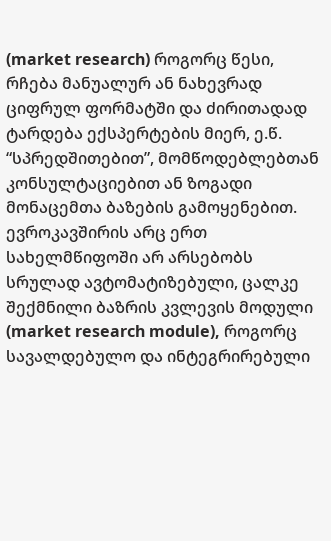(market research) როგორც წესი, რჩება მანუალურ ან ნახევრად ციფრულ ფორმატში და ძირითადად ტარდება ექსპერტების მიერ, ე.წ. “სპრედშითებით”, მომწოდებლებთან კონსულტაციებით ან ზოგადი მონაცემთა ბაზების გამოყენებით. ევროკავშირის არც ერთ სახელმწიფოში არ არსებობს სრულად ავტომატიზებული, ცალკე შექმნილი ბაზრის კვლევის მოდული (market research module), როგორც სავალდებულო და ინტეგრირებული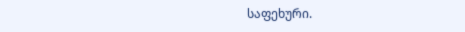საფეხური.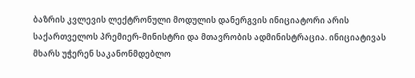ბაზრის კვლევის ლექტრონული მოდულის დანერგვის ინიციატორი არის საქართველოს პრემიერ-მინისტრი და მთავრობის ადმინისტრაცია. ინიციატივას მხარს უჭერენ საკანონმდებლო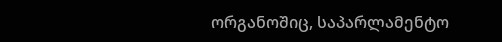ორგანოშიც, საპარლამენტო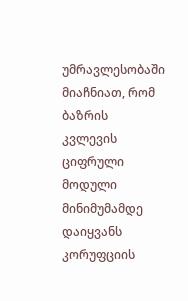უმრავლესობაში მიაჩნიათ, რომ ბაზრის კვლევის ციფრული მოდული მინიმუმამდე დაიყვანს კორუფციის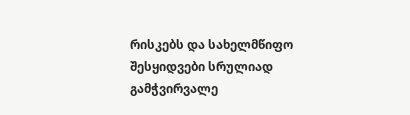რისკებს და სახელმწიფო შესყიდვები სრულიად გამჭვირვალე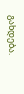გახდება.